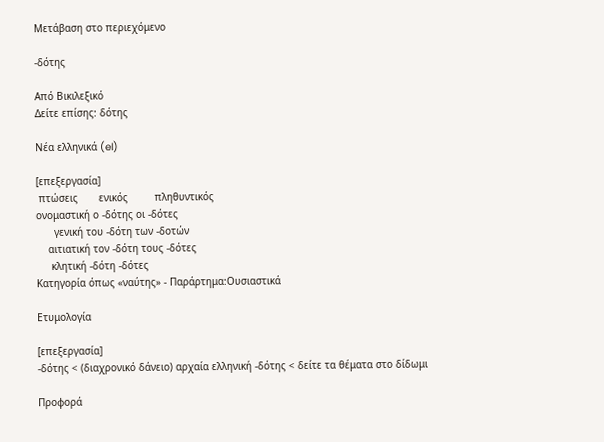Μετάβαση στο περιεχόμενο

-δότης

Από Βικιλεξικό
Δείτε επίσης: δότης

Νέα ελληνικά (el)

[επεξεργασία]
 πτώσεις       ενικός         πληθυντικός
ονομαστική ο -δότης οι -δότες
      γενική του -δότη των -δοτών
    αιτιατική τον -δότη τους -δότες
     κλητική -δότη -δότες
Κατηγορία όπως «ναύτης» - Παράρτημα:Ουσιαστικά

Ετυμολογία

[επεξεργασία]
-δότης < (διαχρονικό δάνειο) αρχαία ελληνική -δότης < δείτε τα θέματα στο δίδωμι

Προφορά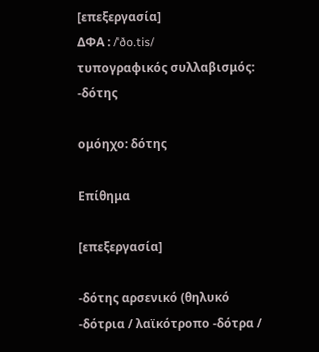[επεξεργασία]
ΔΦΑ : /ˈðo.tis/
τυπογραφικός συλλαβισμός: -δότης

ομόηχο: δότης

Επίθημα

[επεξεργασία]

-δότης αρσενικό (θηλυκό -δότρια / λαϊκότροπο -δότρα /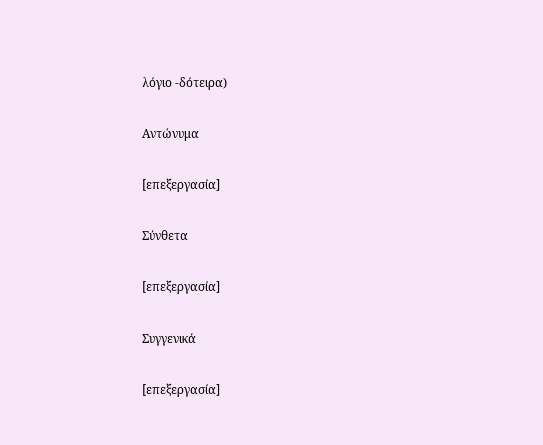λόγιο -δότειρα)

Αντώνυμα

[επεξεργασία]

Σύνθετα

[επεξεργασία]

Συγγενικά

[επεξεργασία]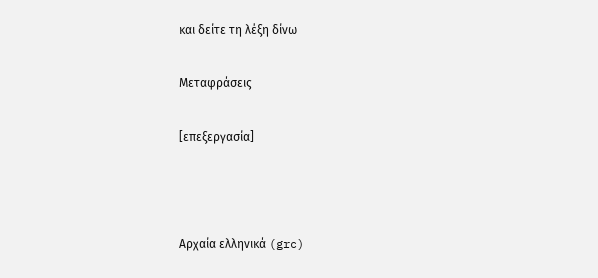και δείτε τη λέξη δίνω

Μεταφράσεις

[επεξεργασία]



Αρχαία ελληνικά (grc)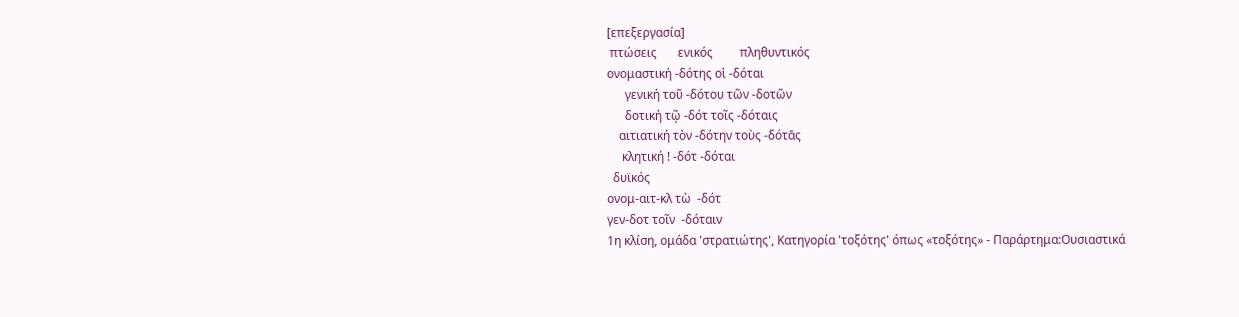[επεξεργασία]
 πτώσεις       ενικός         πληθυντικός
ονομαστική -δότης οἱ -δόται
      γενική τοῦ -δότου τῶν -δοτῶν
      δοτική τῷ -δότ τοῖς -δόταις
    αιτιατική τὸν -δότην τοὺς -δότᾱς
     κλητική ! -δότ -δόται
  δυϊκός
ονομ-αιτ-κλ τὼ  -δότ
γεν-δοτ τοῖν  -δόταιν
1η κλίση, ομάδα 'στρατιώτης', Κατηγορία 'τοξότης' όπως «τοξότης» - Παράρτημα:Ουσιαστικά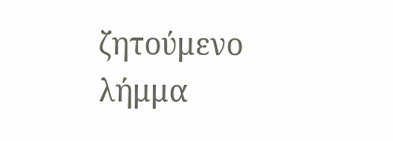ζητούμενο λήμμα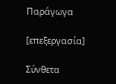Παράγωγα

[επεξεργασία]

Σύνθετα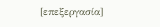[επεξεργασία]